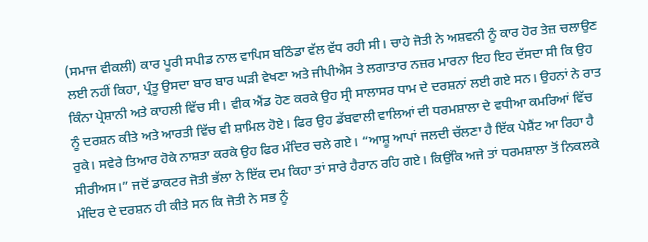(ਸਮਾਜ ਵੀਕਲੀ) ਕਾਰ ਪੂਰੀ ਸਪੀਡ ਨਾਲ ਵਾਪਿਸ ਬਠਿੰਡਾ ਵੱਲ ਵੱਧ ਰਹੀ ਸੀ। ਚਾਹੇ ਜੋਤੀ ਨੇ ਅਸ਼ਵਨੀ ਨੂੰ ਕਾਰ ਹੋਰ ਤੇਜ਼ ਚਲਾਉਣ ਲਈ ਨਹੀਂ ਕਿਹਾ, ਪ੍ਰੰਤੂ ਉਸਦਾ ਬਾਰ ਬਾਰ ਘੜੀ ਵੇਖਣਾ ਅਤੇ ਜੀਪੀਐਸ ਤੇ ਲਗਾਤਾਰ ਨਜ਼ਰ ਮਾਰਨਾ ਇਹ ਇਹ ਦੱਸਦਾ ਸੀ ਕਿ ਉਹ ਕਿੰਨਾ ਪ੍ਰੇਸ਼ਾਨੀ ਅਤੇ ਕਾਹਲੀ ਵਿੱਚ ਸੀ। ਵੀਕ ਐਂਡ ਹੋਣ ਕਰਕੇ ਉਹ ਸ੍ਰੀ ਸਾਲਾਸਰ ਧਾਮ ਦੇ ਦਰਸ਼ਨਾਂ ਲਈ ਗਏ ਸਨ। ਉਹਨਾਂ ਨੇ ਰਾਤ ਨੂੰ ਦਰਸ਼ਨ ਕੀਤੇ ਅਤੇ ਆਰਤੀ ਵਿੱਚ ਵੀ ਸ਼ਾਮਿਲ ਹੋਏ। ਫਿਰ ਉਹ ਡੱਬਵਾਲੀ ਵਾਲਿਆਂ ਦੀ ਧਰਮਸ਼ਾਲਾ ਦੇ ਵਧੀਆ ਕਮਰਿਆਂ ਵਿੱਚ ਰੁਕੇ। ਸਵੇਰੇ ਤਿਆਰ ਹੋਕੇ ਨਾਸ਼ਤਾ ਕਰਕੇ ਉਹ ਫਿਰ ਮੰਦਿਰ ਚਲੇ ਗਏ। “ਆਸ਼ੂ ਆਪਾਂ ਜਲਦੀ ਚੱਲਣਾ ਹੈ ਇੱਕ ਪੇਸ਼ੈਂਟ ਆ ਰਿਹਾ ਹੈ ਸੀਰੀਅਸ।” ਜਦੋਂ ਡਾਕਟਰ ਜੋਤੀ ਭੱਲਾ ਨੇ ਇੱਕ ਦਮ ਕਿਹਾ ਤਾਂ ਸਾਰੇ ਹੈਰਾਨ ਰਹਿ ਗਏ। ਕਿਉਂਕਿ ਅਜੇ ਤਾਂ ਧਰਮਸ਼ਾਲਾ ਤੋਂ ਨਿਕਲਕੇ ਮੰਦਿਰ ਦੇ ਦਰਸ਼ਨ ਹੀ ਕੀਤੇ ਸਨ ਕਿ ਜੋਤੀ ਨੇ ਸਭ ਨੂੰ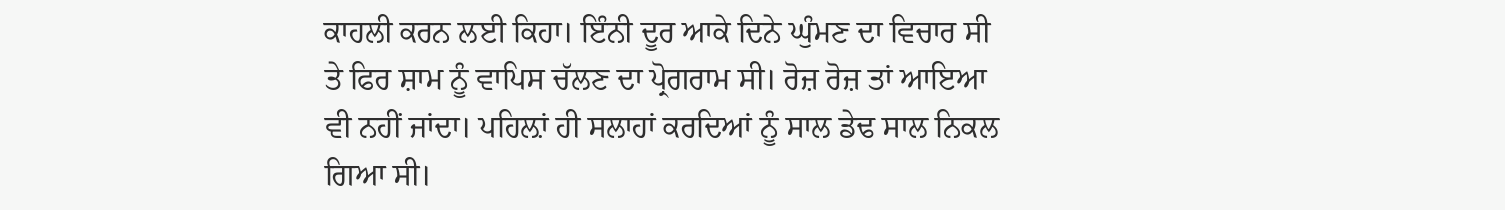ਕਾਹਲੀ ਕਰਨ ਲਈ ਕਿਹਾ। ਇੰਨੀ ਦੂਰ ਆਕੇ ਦਿਨੇ ਘੁੰਮਣ ਦਾ ਵਿਚਾਰ ਸੀ ਤੇ ਫਿਰ ਸ਼ਾਮ ਨੂੰ ਵਾਪਿਸ ਚੱਲਣ ਦਾ ਪ੍ਰੋਗਰਾਮ ਸੀ। ਰੋਜ਼ ਰੋਜ਼ ਤਾਂ ਆਇਆ ਵੀ ਨਹੀਂ ਜਾਂਦਾ। ਪਹਿਲ਼ਾਂ ਹੀ ਸਲਾਹਾਂ ਕਰਦਿਆਂ ਨੂੰ ਸਾਲ ਡੇਢ ਸਾਲ ਨਿਕਲ ਗਿਆ ਸੀ।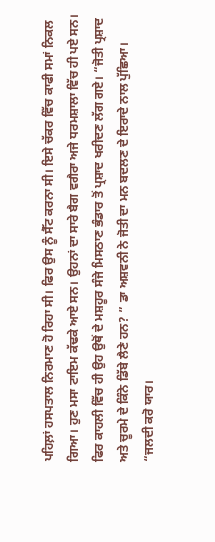ਪਹਿਲ਼ਾਂ ਹਸਪਤਾਲ ਨਿਰਮਾਣ ਹੋ ਰਿਹਾ ਸੀ। ਫਿਰ ਉਸ ਨੂੰ ਸੈੱਟ ਕਰਨਾ ਸੀ। ਇਸੇ ਚੱਕਰ ਵਿੱਚ ਕਾਫੀ ਸਮਾਂ ਨਿਕਲ ਗਿਆ। ਹੁਣ ਮਸਾ ਟਾਇਮ ਕੱਢਕੇ ਆਏ ਸਨ। ਉਹਨਾਂ ਦਾ ਸਾਰੇ ਬੈਗ ਵਗੈਰਾ ਅਜੇ ਧਰਮਸ਼ਾਲਾ ਵਿੱਚ ਹੀ ਪਏ ਸਨ। ਫਿਰ ਕਾਹਲੀ ਵਿੱਚ ਹੀ ਉਹ ਉਥੋਂ ਦੇ ਮਸ਼ਹੂਰ ਸੰਜੇ ਮਿਸਠਾਣ ਭੰਡਾਰ ਤੋਂ ਪ੍ਰਸ਼ਾਦ ਖਰੀਦਣ ਲੱਗ ਗਏ। “ਜੋਤੀ ਪ੍ਰਸ਼ਾਦ ਅਤੇ ਚੂਰਮੇ ਦੇ ਕਿੰਨੇ ਡਿੱਬੇ ਲੈਣੇ ਹਨ? ” ਡਾ ਅਸ਼ਵਨੀ ਨੇ ਜੋਤੀ ਦਾ ਮਨ ਬਦਲਣ ਦੇ ਇਰਾਦੇ ਨਾਲ ਪੁੱਛਿਆ। “ਜਲਦੀ ਕਰੋ ਯਾਰ।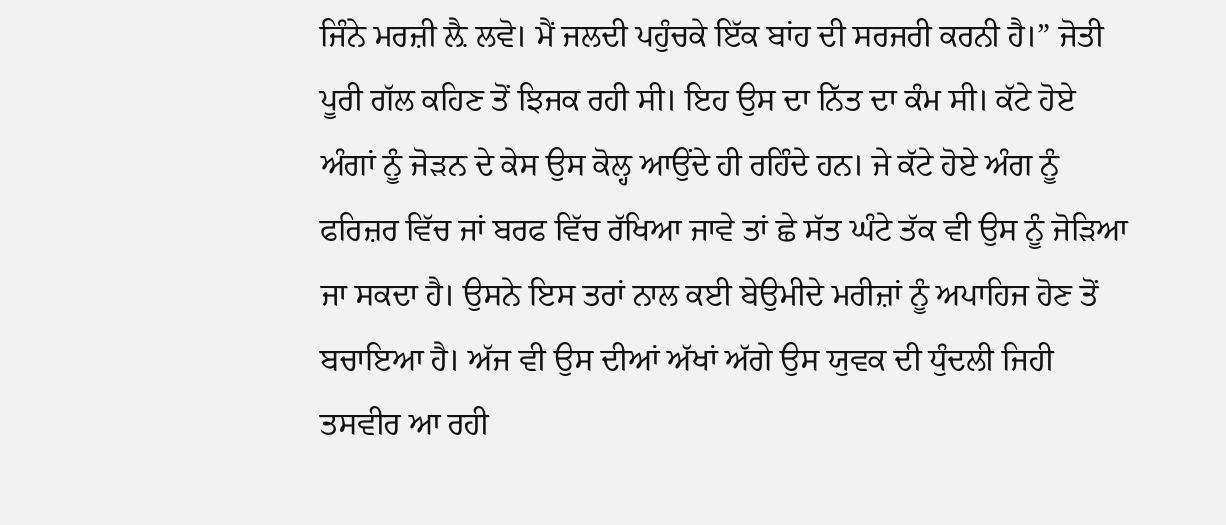ਜਿੰਨੇ ਮਰਜ਼ੀ ਲ਼ੈ ਲਵੋ। ਮੈਂ ਜਲਦੀ ਪਹੁੰਚਕੇ ਇੱਕ ਬਾਂਹ ਦੀ ਸਰਜਰੀ ਕਰਨੀ ਹੈ।” ਜੋਤੀ ਪੂਰੀ ਗੱਲ ਕਹਿਣ ਤੋਂ ਝਿਜਕ ਰਹੀ ਸੀ। ਇਹ ਉਸ ਦਾ ਨਿੱਤ ਦਾ ਕੰਮ ਸੀ। ਕੱਟੇ ਹੋਏ ਅੰਗਾਂ ਨੂੰ ਜੋੜਨ ਦੇ ਕੇਸ ਉਸ ਕੋਲ੍ਹ ਆਉਂਦੇ ਹੀ ਰਹਿੰਦੇ ਹਨ। ਜੇ ਕੱਟੇ ਹੋਏ ਅੰਗ ਨੂੰ ਫਰਿਜ਼ਰ ਵਿੱਚ ਜਾਂ ਬਰਫ ਵਿੱਚ ਰੱਖਿਆ ਜਾਵੇ ਤਾਂ ਛੇ ਸੱਤ ਘੰਟੇ ਤੱਕ ਵੀ ਉਸ ਨੂੰ ਜੋੜਿਆ ਜਾ ਸਕਦਾ ਹੈ। ਉਸਨੇ ਇਸ ਤਰਾਂ ਨਾਲ ਕਈ ਬੇਉਮੀਦੇ ਮਰੀਜ਼ਾਂ ਨੂੰ ਅਪਾਹਿਜ ਹੋਣ ਤੋਂ ਬਚਾਇਆ ਹੈ। ਅੱਜ ਵੀ ਉਸ ਦੀਆਂ ਅੱਖਾਂ ਅੱਗੇ ਉਸ ਯੁਵਕ ਦੀ ਧੁੰਦਲੀ ਜਿਹੀ ਤਸਵੀਰ ਆ ਰਹੀ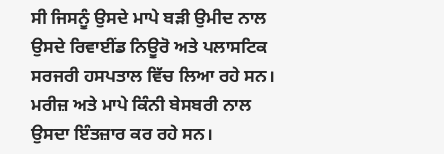ਸੀ ਜਿਸਨੂੰ ਉਸਦੇ ਮਾਪੇ ਬੜੀ ਉਮੀਦ ਨਾਲ ਉਸਦੇ ਰਿਵਾਈਂਡ ਨਿਊਰੋ ਅਤੇ ਪਲਾਸਟਿਕ ਸਰਜਰੀ ਹਸਪਤਾਲ ਵਿੱਚ ਲਿਆ ਰਹੇ ਸਨ। ਮਰੀਜ਼ ਅਤੇ ਮਾਪੇ ਕਿੰਨੀ ਬੇਸਬਰੀ ਨਾਲ ਉਸਦਾ ਇੰਤਜ਼ਾਰ ਕਰ ਰਹੇ ਸਨ।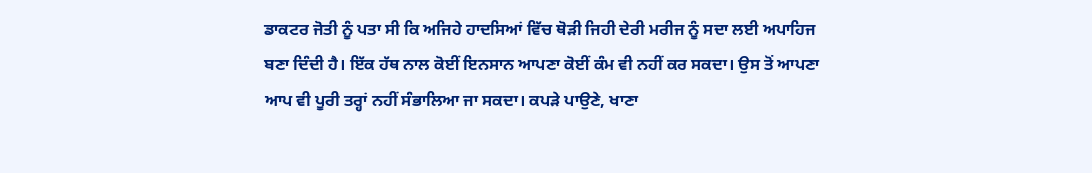ਡਾਕਟਰ ਜੋਤੀ ਨੂੰ ਪਤਾ ਸੀ ਕਿ ਅਜਿਹੇ ਹਾਦਸਿਆਂ ਵਿੱਚ ਥੋਡ਼ੀ ਜਿਹੀ ਦੇਰੀ ਮਰੀਜ ਨੂੰ ਸਦਾ ਲਈ ਅਪਾਹਿਜ ਬਣਾ ਦਿੰਦੀ ਹੈ। ਇੱਕ ਹੱਥ ਨਾਲ ਕੋਈਂ ਇਨਸਾਨ ਆਪਣਾ ਕੋਈਂ ਕੰਮ ਵੀ ਨਹੀਂ ਕਰ ਸਕਦਾ। ਉਸ ਤੋਂ ਆਪਣਾ ਆਪ ਵੀ ਪੂਰੀ ਤਰ੍ਹਾਂ ਨਹੀਂ ਸੰਭਾਲਿਆ ਜਾ ਸਕਦਾ। ਕਪੜੇ ਪਾਉਣੇ, ਖਾਣਾ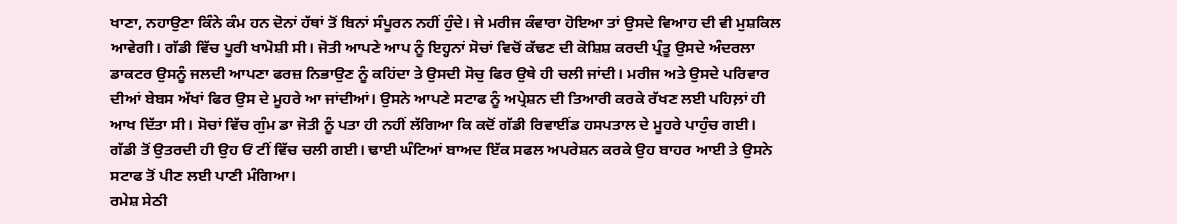ਖਾਣਾ, ਨਹਾਉਣਾ ਕਿੰਨੇ ਕੰਮ ਹਨ ਦੋਨਾਂ ਹੱਥਾਂ ਤੋਂ ਬਿਨਾਂ ਸੰਪੂਰਨ ਨਹੀਂ ਹੁੰਦੇ। ਜੇ ਮਰੀਜ ਕੰਵਾਰਾ ਹੋਇਆ ਤਾਂ ਉਸਦੇ ਵਿਆਹ ਦੀ ਵੀ ਮੁਸ਼ਕਿਲ ਆਵੇਗੀ। ਗੱਡੀ ਵਿੱਚ ਪੂਰੀ ਖਾਮੋਸ਼ੀ ਸੀ। ਜੋਤੀ ਆਪਣੇ ਆਪ ਨੂੰ ਇਹ੍ਹਨਾਂ ਸੋਚਾਂ ਵਿਚੋਂ ਕੱਢਣ ਦੀ ਕੋਸ਼ਿਸ਼ ਕਰਦੀ ਪ੍ਰੰਤੂ ਉਸਦੇ ਅੰਦਰਲਾ ਡਾਕਟਰ ਉਸਨੂੰ ਜਲਦੀ ਆਪਣਾ ਫਰਜ਼ ਨਿਭਾਉਣ ਨੂੰ ਕਹਿਂਦਾ ਤੇ ਉਸਦੀ ਸੋਚੁ ਫਿਰ ਉਥੇ ਹੀ ਚਲੀ ਜਾਂਦੀ। ਮਰੀਜ ਅਤੇ ਉਸਦੇ ਪਰਿਵਾਰ ਦੀਆਂ ਬੇਬਸ ਅੱਖਾਂ ਫਿਰ ਉਸ ਦੇ ਮੂਹਰੇ ਆ ਜਾਂਦੀਆਂ। ਉਸਨੇ ਆਪਣੇ ਸਟਾਫ ਨੂੰ ਅਪ੍ਰੇਸ਼ਨ ਦੀ ਤਿਆਰੀ ਕਰਕੇ ਰੱਖਣ ਲਈ ਪਹਿਲ਼ਾਂ ਹੀ ਆਖ ਦਿੱਤਾ ਸੀ। ਸੋਚਾਂ ਵਿੱਚ ਗੁੰਮ ਡਾ ਜੋਤੀ ਨੂੰ ਪਤਾ ਹੀ ਨਹੀਂ ਲੱਗਿਆ ਕਿ ਕਦੋਂ ਗੱਡੀ ਰਿਵਾਈਂਡ ਹਸਪਤਾਲ ਦੇ ਮੂਹਰੇ ਪਾਹੁੰਚ ਗਈ। ਗੱਡੀ ਤੋਂ ਉਤਰਦੀ ਹੀ ਉਹ ਓਂ ਟੀਂ ਵਿੱਚ ਚਲੀ ਗਈ। ਢਾਈ ਘੰਟਿਆਂ ਬਾਅਦ ਇੱਕ ਸਫਲ ਅਪਰੇਸ਼ਨ ਕਰਕੇ ਉਹ ਬਾਹਰ ਆਈ ਤੇ ਉਸਨੇ ਸਟਾਫ ਤੋਂ ਪੀਣ ਲਈ ਪਾਣੀ ਮੰਗਿਆ।
ਰਮੇਸ਼ ਸੇਠੀ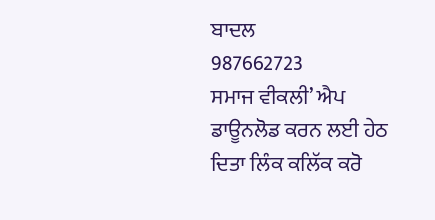ਬਾਦਲ
987662723
ਸਮਾਜ ਵੀਕਲੀ’ ਐਪ ਡਾਊਨਲੋਡ ਕਰਨ ਲਈ ਹੇਠ ਦਿਤਾ ਲਿੰਕ ਕਲਿੱਕ ਕਰੋ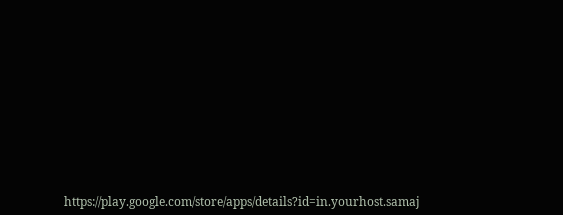https://play.google.com/store/apps/details?id=in.yourhost.samaj